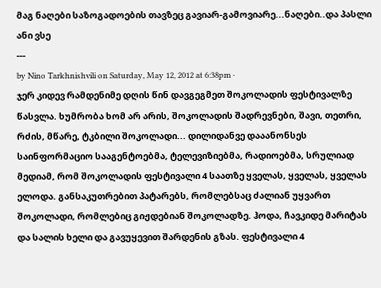მაგ ნაღები საზოგადოების თავზეც გავიარ-გამოვიარე...ნაღები..და პასლი ანი ვსე
---
by Nino Tarkhnishvili on Saturday, May 12, 2012 at 6:38pm ·
ჯერ კიდევ რამდენიმე დღის წინ დავგეგმეთ შოკოლადის ფესტივალზე წასვლა. ხუმრობა ხომ არ არის, შოკოლადის შადრევნები, შავი, თეთრი, რძის, მწარე, ტკბილი შოკოლადი... დილიდანვე დააანონსეს საინფორმაციო სააგენტოებმა, ტელევიზიებმა, რადიოებმა, სრულიად მედიამ, რომ შოკოლადის ფესტივალი 4 საათზე ყველას, ყველას, ყველას ელოდა. განსაკუთრებით პატარებს, რომლებსაც ძალიან უყვართ შოკოლადი, რომლებიც გიჟდებიან შოკოლადზე. ჰოდა, ჩავკიდე მარიტას და სალის ხელი და გავუყევით შარდენის გზას. ფესტივალი 4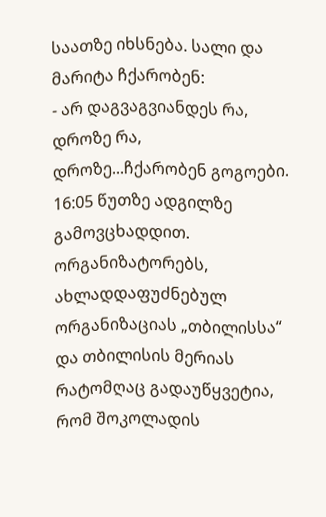საათზე იხსნება. სალი და მარიტა ჩქარობენ:
- არ დაგვაგვიანდეს რა, დროზე რა, დროზე...ჩქარობენ გოგოები. 16:05 წუთზე ადგილზე გამოვცხადდით.
ორგანიზატორებს, ახლადდაფუძნებულ ორგანიზაციას „თბილისსა“ და თბილისის მერიას რატომღაც გადაუწყვეტია, რომ შოკოლადის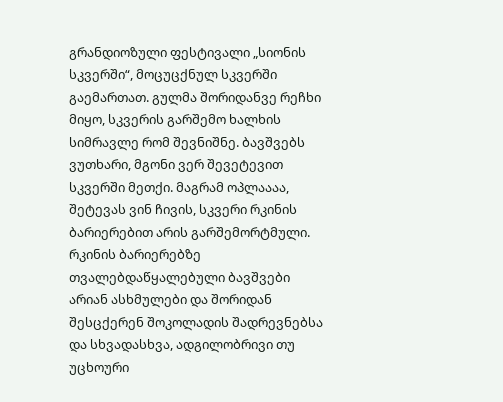გრანდიოზული ფესტივალი „სიონის სკვერში“, მოცუცქნულ სკვერში გაემართათ. გულმა შორიდანვე რეჩხი მიყო, სკვერის გარშემო ხალხის სიმრავლე რომ შევნიშნე. ბავშვებს ვუთხარი, მგონი ვერ შევეტევით სკვერში მეთქი. მაგრამ ოპლაააა, შეტევას ვინ ჩივის, სკვერი რკინის ბარიერებით არის გარშემორტმული. რკინის ბარიერებზე თვალებდაწყალებული ბავშვები არიან ასხმულები და შორიდან შესცქერენ შოკოლადის შადრევნებსა და სხვადასხვა, ადგილობრივი თუ უცხოური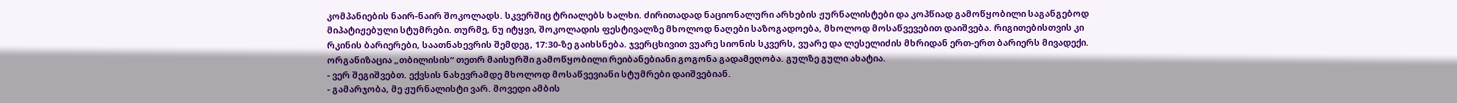კომპანიების ნაირ-ნაირ შოკოლადს. სკვერშიც ტრიალებს ხალხი. ძირითადად ნაციონალური არხების ჟურნალისტები და კოპწიად გამოწყობილი საგანგებოდ მიპატიჟებული სტუმრები. თურმე, ნუ იტყვი, შოკოლადის ფესტივალზე მხოლოდ ნაღები საზოგადოება, მხოლოდ მოსაწვევებით დაიშვება. რიგითებისთვის კი რკინის ბარიერები, საათნახევრის შემდეგ, 17:30-ზე გაიხსნება. ჯვერცხივით ვუარე სიონის სკვერს, ვუარე და ლესელიძის მხრიდან ერთ-ერთ ბარიერს მივადექი. ორგანიზაცია „თბილისის“ თეთრ მაისურში გამოწყობილი რეიბანებიანი გოგონა გადამეღობა. გულზე გული ახატია.
- ვერ შეგიშვებთ. ექვსის ნახევრამდე მხოლოდ მოსაწვევიანი სტუმრები დაიშვებიან.
- გამარჯობა, მე ჟურნალისტი ვარ. მოვედი ამბის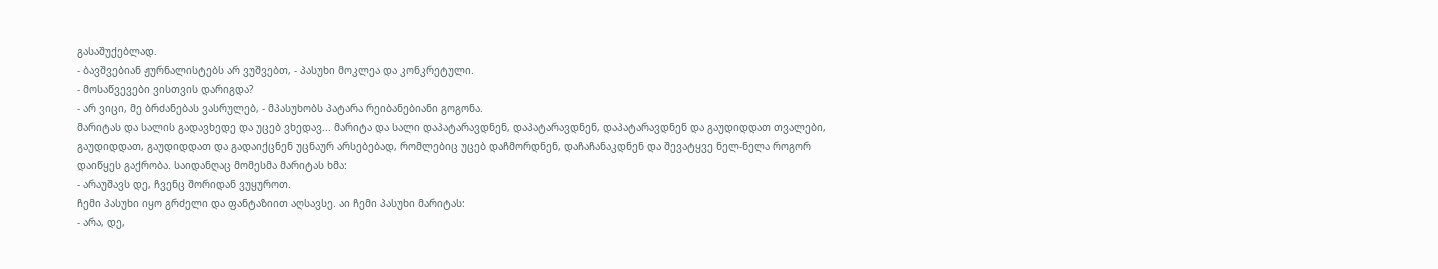გასაშუქებლად.
- ბავშვებიან ჟურნალისტებს არ ვუშვებთ, - პასუხი მოკლეა და კონკრეტული.
- მოსაწვევები ვისთვის დარიგდა?
- არ ვიცი, მე ბრძანებას ვასრულებ, - მპასუხობს პატარა რეიბანებიანი გოგონა.
მარიტას და სალის გადავხედე და უცებ ვხედავ... მარიტა და სალი დაპატარავდნენ, დაპატარავდნენ, დაპატარავდნენ და გაუდიდდათ თვალები, გაუდიდდათ, გაუდიდდათ და გადაიქცნენ უცნაურ არსებებად, რომლებიც უცებ დაჩმორდნენ, დაჩაჩანაკდნენ და შევატყვე ნელ-ნელა როგორ დაიწყეს გაქრობა. საიდანღაც მომესმა მარიტას ხმა:
- არაუშავს დე, ჩვენც შორიდან ვუყუროთ.
ჩემი პასუხი იყო გრძელი და ფანტაზიით აღსავსე. აი ჩემი პასუხი მარიტას:
- არა, დე,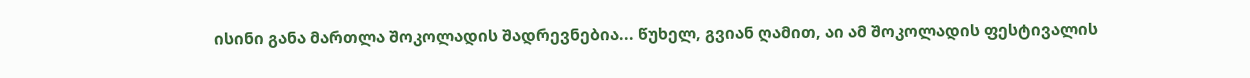ისინი განა მართლა შოკოლადის შადრევნებია... წუხელ, გვიან ღამით, აი ამ შოკოლადის ფესტივალის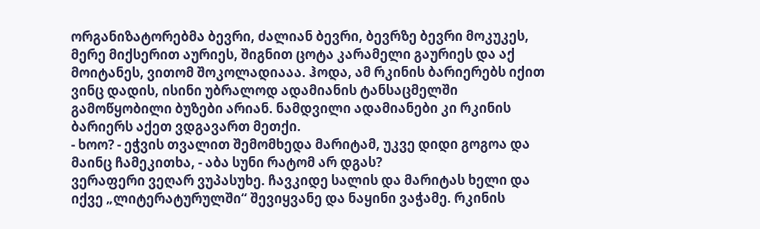ორგანიზატორებმა ბევრი, ძალიან ბევრი, ბევრზე ბევრი მოკუკეს, მერე მიქსერით აურიეს, შიგნით ცოტა კარამელი გაურიეს და აქ მოიტანეს, ვითომ შოკოლადიააა. ჰოდა, ამ რკინის ბარიერებს იქით ვინც დადის, ისინი უბრალოდ ადამიანის ტანსაცმელში გამოწყობილი ბუზები არიან. ნამდვილი ადამიანები კი რკინის ბარიერს აქეთ ვდგავართ მეთქი.
- ხოო? - ეჭვის თვალით შემომხედა მარიტამ, უკვე დიდი გოგოა და მაინც ჩამეკითხა, - აბა სუნი რატომ არ დგას?
ვერაფერი ვეღარ ვუპასუხე. ჩავკიდე სალის და მარიტას ხელი და იქვე „ლიტერატურულში“ შევიყვანე და ნაყინი ვაჭამე. რკინის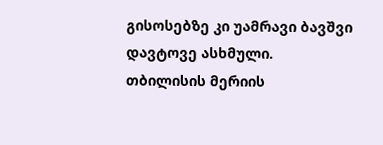გისოსებზე კი უამრავი ბავშვი დავტოვე ასხმული.
თბილისის მერიის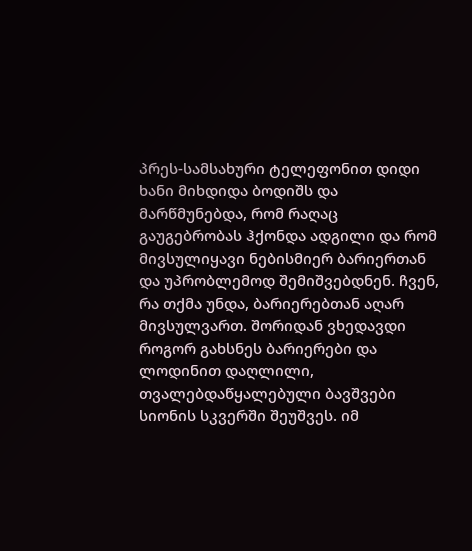პრეს-სამსახური ტელეფონით დიდი ხანი მიხდიდა ბოდიშს და მარწმუნებდა, რომ რაღაც გაუგებრობას ჰქონდა ადგილი და რომ მივსულიყავი ნებისმიერ ბარიერთან და უპრობლემოდ შემიშვებდნენ. ჩვენ, რა თქმა უნდა, ბარიერებთან აღარ მივსულვართ. შორიდან ვხედავდი როგორ გახსნეს ბარიერები და ლოდინით დაღლილი, თვალებდაწყალებული ბავშვები სიონის სკვერში შეუშვეს. იმ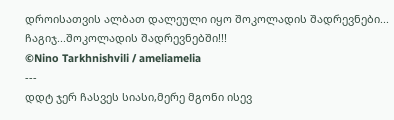დროისათვის ალბათ დალეული იყო შოკოლადის შადრევნები...
ჩაგიჯ...შოკოლადის შადრევნებში!!!
©Nino Tarkhnishvili / ameliamelia
---
დდტ ჯერ ჩასვეს სიასი,მერე მგონი ისევ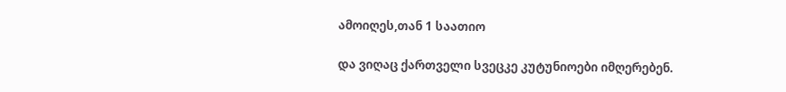ამოიღეს,თან 1 საათიო

და ვიღაც ქართველი სვეცკე კუტუნიოები იმღერებენ.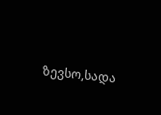ზევსო,სადა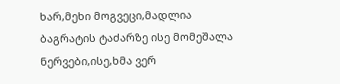ხარ,მეხი მოგვეცი,მადლია
ბაგრატის ტაძარზე ისე მომეშალა ნერვები,ისე,ხმა ვერ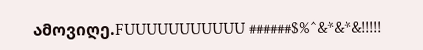ამოვიღე.FUUUUUUUUUUU ######$%^&*&*&!!!!!